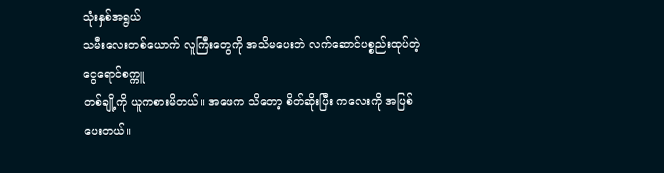သုံးနှစ်အရွယ်
သမီးလေးတစ်ယောက် လူကြီးတွေကို အသိမပေးဘဲ လက်ဆောင်ပစ္စည်းထုပ်တဲ့ ငွေရောင်စက္ကူ
တစ်ချို့ကို ယူကစားမိတယ်။ အဖေက သိတော့ စိတ်ဆိုးပြီး ကလေးကို အပြစ်ပေးတယ်။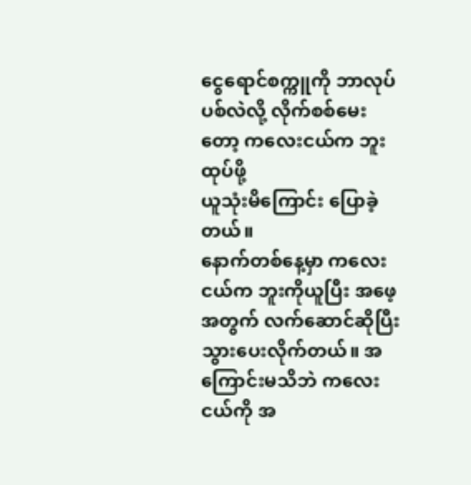ငွေရောင်စက္ကူကို ဘာလုပ်ပစ်လဲလို့ လိုက်စစ်မေးတော့ ကလေးငယ်က ဘူးထုပ်ဖို့
ယူသုံးမိကြောင်း ပြောခဲ့တယ်။
နောက်တစ်နေ့မှာ ကလေးငယ်က ဘူးကိုယူပြီး အဖေ့အတွက် လက်ဆောင်ဆိုပြီး
သွားပေးလိုက်တယ်။ အကြောင်းမသိဘဲ ကလေးငယ်ကို အ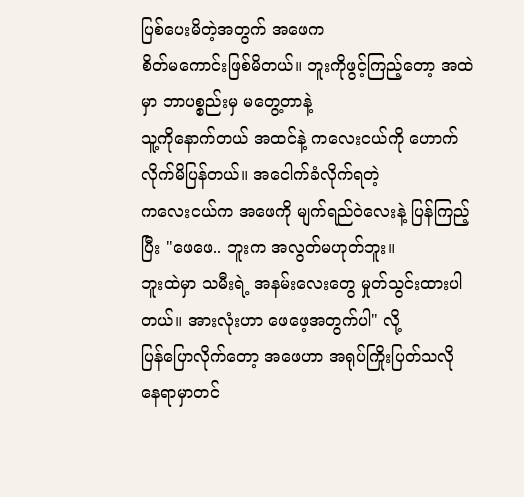ပြစ်ပေးမိတဲ့အတွက် အဖေက
စိတ်မကောင်းဖြစ်မိတယ်။ ဘူးကိုဖွင့်ကြည့်တော့ အထဲမှာ ဘာပစ္စည်းမှ မတွေ့တာနဲ့
သူ့ကိုနောက်တယ် အထင်နဲ့ ကလေးငယ်ကို ဟောက်လိုက်မိပြန်တယ်။ အငေါက်ခံလိုက်ရတဲ့
ကလေးငယ်က အဖေကို မျက်ရည်ဝဲလေးနဲ့ ပြန်ကြည့်ပြီး "ဖေဖေ.. ဘူးက အလွတ်မဟုတ်ဘူး။
ဘူးထဲမှာ သမီးရဲ့ အနမ်းလေးတွေ မှုတ်သွင်းထားပါတယ်။ အားလုံးဟာ ဖေဖေ့အတွက်ပါ" လို့
ပြန်ပြောလိုက်တော့ အဖေဟာ အရုပ်ကြိုးပြတ်သလို နေရာမှာတင်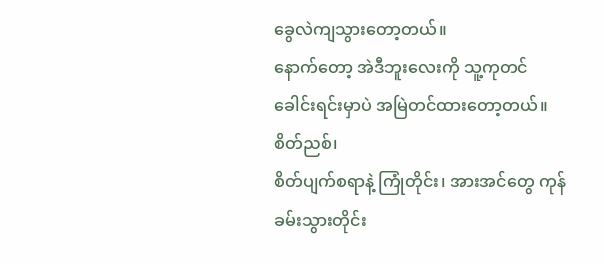ခွေလဲကျသွားတော့တယ်။
နောက်တော့ အဲဒီဘူးလေးကို သူ့ကုတင်ခေါင်းရင်းမှာပဲ အမြဲတင်ထားတော့တယ်။ စိတ်ညစ်၊
စိတ်ပျက်စရာနဲ့ ကြုံတိုင်း၊ အားအင်တွေ ကုန်ခမ်းသွားတိုင်း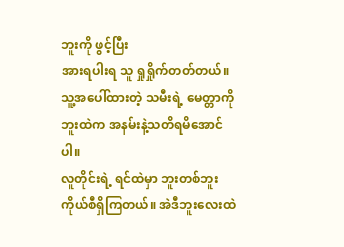ဘူးကို ဖွင့်ပြီး
အားရပါးရ သူ ရှုရှိုက်တတ်တယ်။ သူ့အပေါ်ထားတဲ့ သမီးရဲ့ မေတ္တာကို ဘူးထဲက အနမ်းနဲ့သတိရမိအောင်ပါ။
လူတိုင်းရဲ့ ရင်ထဲမှာ ဘူးတစ်ဘူး ကိုယ်စီရှိကြတယ်။ အဲဒီဘူးလေးထဲ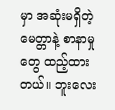မှာ အဆုံးမရှိတဲ့
မေတ္တာနဲ့ စာနာမှုတွေ ထည့်ထားတယ်။ ဘူးလေး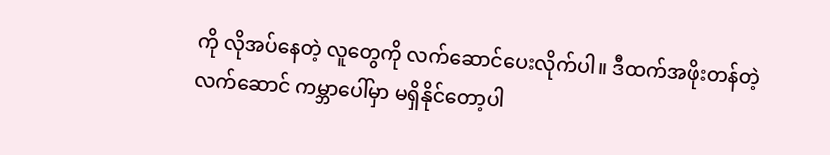ကို လိုအပ်နေတဲ့ လူတွေကို လက်ဆောင်ပေးလိုက်ပါ။ ဒီထက်အဖိုးတန်တဲ့ လက်ဆောင် ကမ္ဘာပေါ်မှာ မရှိနိုင်တော့ပါ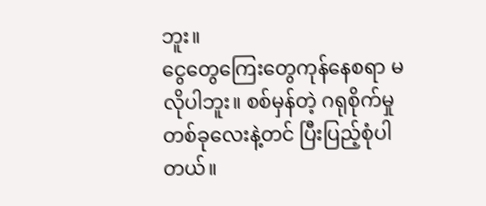ဘူး။
ငွေတွေကြေးတွေကုန်နေစရာ မလိုပါဘူး။ စစ်မှန်တဲ့ ဂရုစိုက်မှု တစ်ခုလေးနဲ့တင် ပြီးပြည့်စုံပါတယ်။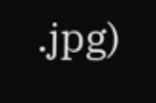.jpg)